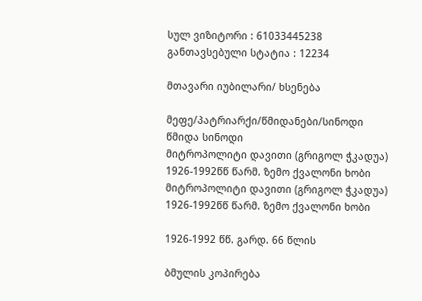სულ ვიზიტორი : 61033445238
განთავსებული სტატია : 12234

მთავარი იუბილარი/ ხსენება

მეფე/პატრიარქი/წმიდანები/სინოდი
წმიდა სინოდი
მიტროპოლიტი დავითი (გრიგოლ ჭკადუა) 1926-1992წწ წარმ. ზემო ქვალონი ხობი მიტროპოლიტი დავითი (გრიგოლ ჭკადუა) 1926-1992წწ წარმ. ზემო ქვალონი ხობი

1926-1992 წწ. გარდ. 66 წლის

ბმულის კოპირება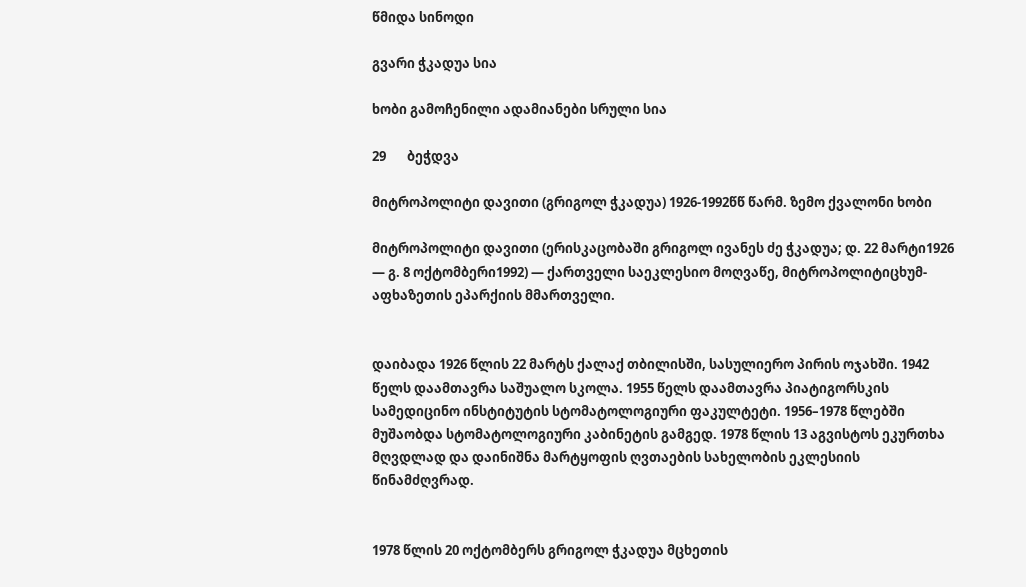წმიდა სინოდი

გვარი ჭკადუა სია

ხობი გამოჩენილი ადამიანები სრული სია

29       ბეჭდვა

მიტროპოლიტი დავითი (გრიგოლ ჭკადუა) 1926-1992წწ წარმ. ზემო ქვალონი ხობი

მიტროპოლიტი დავითი (ერისკაცობაში გრიგოლ ივანეს ძე ჭკადუა; დ. 22 მარტი1926 — გ. 8 ოქტომბერი1992) — ქართველი საეკლესიო მოღვაწე, მიტროპოლიტიცხუმ-აფხაზეთის ეპარქიის მმართველი.


დაიბადა 1926 წლის 22 მარტს ქალაქ თბილისში, სასულიერო პირის ოჯახში. 1942 წელს დაამთავრა საშუალო სკოლა. 1955 წელს დაამთავრა პიატიგორსკის სამედიცინო ინსტიტუტის სტომატოლოგიური ფაკულტეტი. 1956–1978 წლებში მუშაობდა სტომატოლოგიური კაბინეტის გამგედ. 1978 წლის 13 აგვისტოს ეკურთხა მღვდლად და დაინიშნა მარტყოფის ღვთაების სახელობის ეკლესიის წინამძღვრად.


1978 წლის 20 ოქტომბერს გრიგოლ ჭკადუა მცხეთის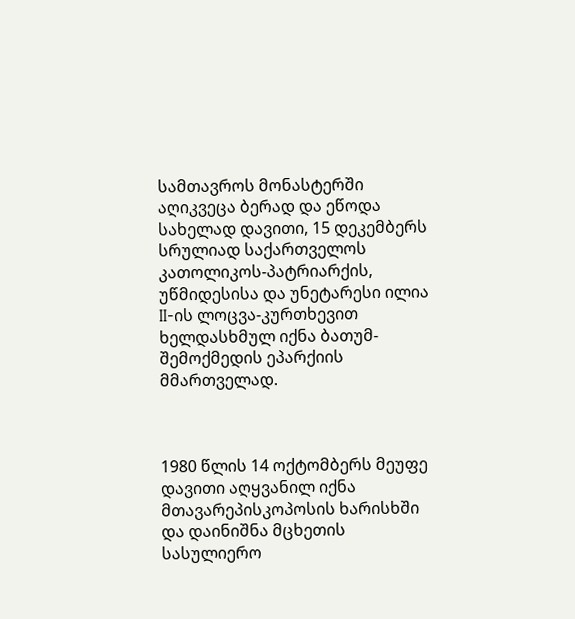სამთავროს მონასტერში აღიკვეცა ბერად და ეწოდა სახელად დავითი, 15 დეკემბერს სრულიად საქართველოს კათოლიკოს-პატრიარქის, უწმიდესისა და უნეტარესი ილია II-ის ლოცვა-კურთხევით ხელდასხმულ იქნა ბათუმ-შემოქმედის ეპარქიის მმართველად.



1980 წლის 14 ოქტომბერს მეუფე დავითი აღყვანილ იქნა მთავარეპისკოპოსის ხარისხში და დაინიშნა მცხეთის სასულიერო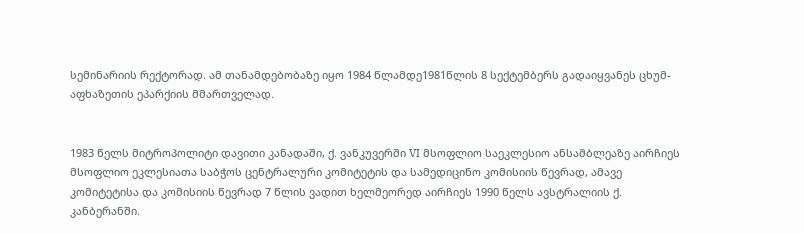სემინარიის რექტორად. ამ თანამდებობაზე იყო 1984 წლამდე1981წლის 8 სექტემბერს გადაიყვანეს ცხუმ-აფხაზეთის ეპარქიის მმართველად.


1983 წელს მიტროპოლიტი დავითი კანადაში, ქ. ვანკუვერში VI მსოფლიო საეკლესიო ანსამბლეაზე აირჩიეს მსოფლიო ეკლესიათა საბჭოს ცენტრალური კომიტეტის და სამედიცინო კომისიის წევრად, ამავე კომიტეტისა და კომისიის წევრად 7 წლის ვადით ხელმეორედ აირჩიეს 1990 წელს ავსტრალიის ქ. კანბერანში.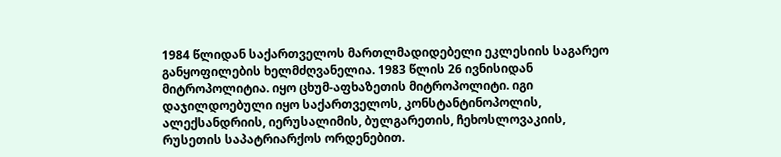1984 წლიდან საქართველოს მართლმადიდებელი ეკლესიის საგარეო განყოფილების ხელმძღვანელია. 1983 წლის 26 ივნისიდან მიტროპოლიტია. იყო ცხუმ-აფხაზეთის მიტროპოლიტი. იგი დაჯილდოებული იყო საქართველოს, კონსტანტინოპოლის, ალექსანდრიის, იერუსალიმის, ბულგარეთის, ჩეხოსლოვაკიის, რუსეთის საპატრიარქოს ორდენებით.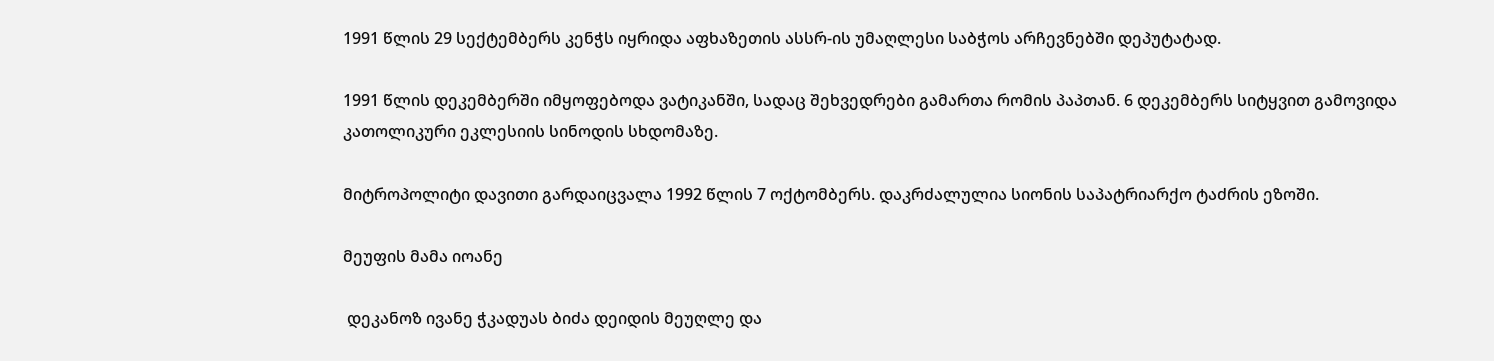1991 წლის 29 სექტემბერს კენჭს იყრიდა აფხაზეთის ასსრ-ის უმაღლესი საბჭოს არჩევნებში დეპუტატად.

1991 წლის დეკემბერში იმყოფებოდა ვატიკანში, სადაც შეხვედრები გამართა რომის პაპთან. 6 დეკემბერს სიტყვით გამოვიდა კათოლიკური ეკლესიის სინოდის სხდომაზე.

მიტროპოლიტი დავითი გარდაიცვალა 1992 წლის 7 ოქტომბერს. დაკრძალულია სიონის საპატრიარქო ტაძრის ეზოში.

მეუფის მამა იოანე

 დეკანოზ ივანე ჭკადუას ბიძა დეიდის მეუღლე და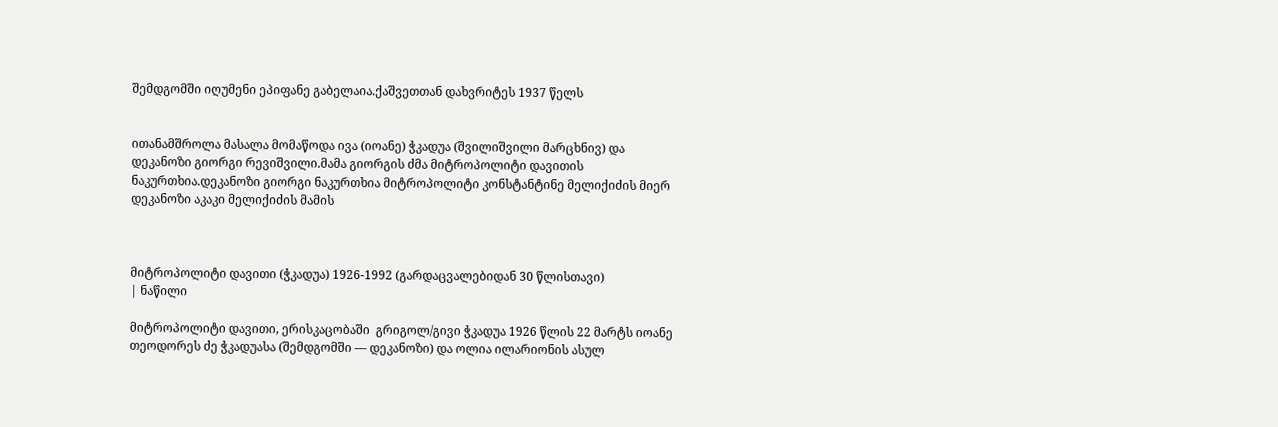შემდგომში იღუმენი ეპიფანე გაბელაია.ქაშვეთთან დახვრიტეს 1937 წელს


ითანამშროლა მასალა მომაწოდა ივა (იოანე) ჭკადუა (შვილიშვილი მარცხნივ) და დეკანოზი გიორგი რევიშვილი.მამა გიორგის ძმა მიტროპოლიტი დავითის ნაკურთხია.დეკანოზი გიორგი ნაკურთხია მიტროპოლიტი კონსტანტინე მელიქიძის მიერ დეკანოზი აკაკი მელიქიძის მამის



მიტროპოლიტი დავითი (ჭკადუა) 1926-1992 (გარდაცვალებიდან 30 წლისთავი)
| ნაწილი

მიტროპოლიტი დავითი, ერისკაცობაში  გრიგოლ/გივი ჭკადუა 1926 წლის 22 მარტს იოანე თეოდორეს ძე ჭკადუასა (შემდგომში –– დეკანოზი) და ოლია ილარიონის ასულ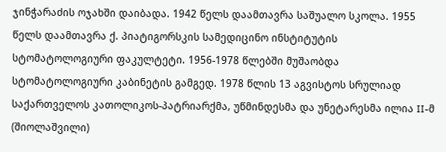ჯინჭარაძის ოჯახში დაიბადა. 1942 წელს დაამთავრა საშუალო სკოლა. 1955 წელს დაამთავრა ქ. პიატიგორსკის სამედიცინო ინსტიტუტის სტომატოლოგიური ფაკულტეტი. 1956-1978 წლებში მუშაობდა სტომატოლოგიური კაბინეტის გამგედ. 1978 წლის 13 აგვისტოს სრულიად საქართველოს კათოლიკოს-პატრიარქმა, უწმინდესმა და უნეტარესმა ილია II-მ (შიოლაშვილი)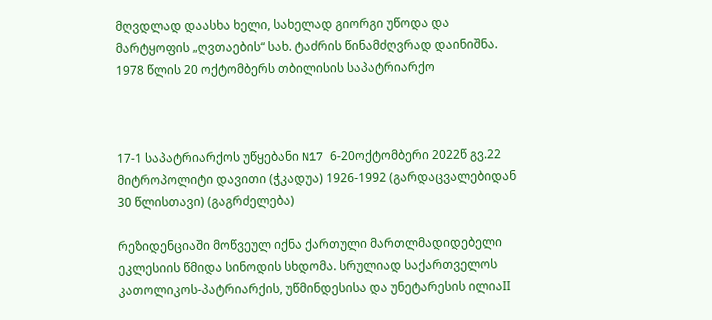მღვდლად დაასხა ხელი, სახელად გიორგი უწოდა და მარტყოფის „ღვთაების“ სახ. ტაძრის წინამძღვრად დაინიშნა. 1978 წლის 20 ოქტომბერს თბილისის საპატრიარქო



17-1 საპატრიარქოს უწყებანი N17 6-20ოქტომბერი 2022წ გვ.22
მიტროპოლიტი დავითი (ჭკადუა) 1926-1992 (გარდაცვალებიდან 30 წლისთავი) (გაგრძელება)

რეზიდენციაში მოწვეულ იქნა ქართული მართლმადიდებელი ეკლესიის წმიდა სინოდის სხდომა. სრულიად საქართველოს კათოლიკოს-პატრიარქის, უწმინდესისა და უნეტარესის ილიაII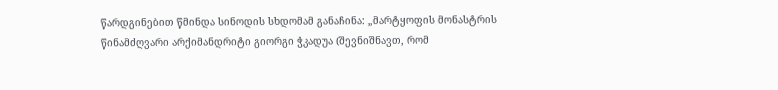წარდგინებით წმინდა სინოდის სხდომამ განაჩინა: „მარტყოფის მონასტრის წინამძღვარი არქიმანდრიტი გიორგი ჭკადუა (შევნიშნავთ, რომ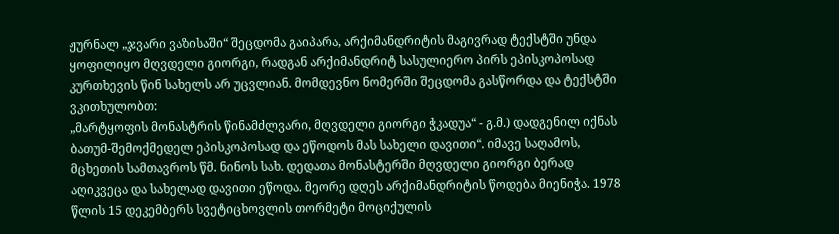ჟურნალ „ჯვარი ვაზისაში“ შეცდომა გაიპარა, არქიმანდრიტის მაგივრად ტექსტში უნდა ყოფილიყო მღვდელი გიორგი, რადგან არქიმანდრიტ სასულიერო პირს ეპისკოპოსად კურთხევის წინ სახელს არ უცვლიან. მომდევნო ნომერში შეცდომა გასწორდა და ტექსტში ვკითხულობთ:
„მარტყოფის მონასტრის წინამძლვარი, მღვდელი გიორგი ჭკადუა“ - გ.მ.) დადგენილ იქნას ბათუმ-შემოქმედელ ეპისკოპოსად და ეწოდოს მას სახელი დავითი“. იმავე საღამოს, მცხეთის სამთავროს წმ. ნინოს სახ. დედათა მონასტერში მღვდელი გიორგი ბერად
აღიკვეცა და სახელად დავითი ეწოდა. მეორე დღეს არქიმანდრიტის წოდება მიენიჭა. 1978 წლის 15 დეკემბერს სვეტიცხოვლის თორმეტი მოციქულის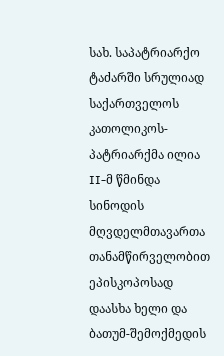სახ. საპატრიარქო ტაძარში სრულიად საქართველოს კათოლიკოს-პატრიარქმა ილია II-მ წმინდა სინოდის
მღვდელმთავართა თანამწირველობით ეპისკოპოსად დაასხა ხელი და ბათუმ-შემოქმედის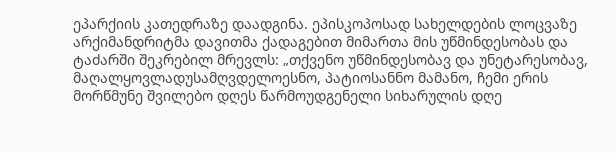ეპარქიის კათედრაზე დაადგინა. ეპისკოპოსად სახელდების ლოცვაზე არქიმანდრიტმა დავითმა ქადაგებით მიმართა მის უწმინდესობას და ტაძარში შეკრებილ მრევლს: „თქვენო უწმინდესობავ და უნეტარესობავ, მაღალყოვლადუსამღვდელოესნო, პატიოსანნო მამანო, ჩემი ერის მორწმუნე შვილებო დღეს წარმოუდგენელი სიხარულის დღე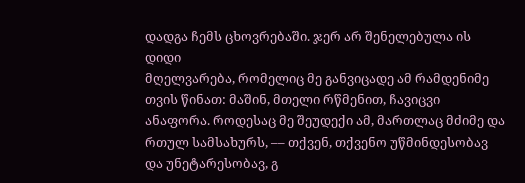დადგა ჩემს ცხოვრებაში. ჯერ არ შენელებულა ის დიდი
მღელვარება, რომელიც მე განვიცადე ამ რამდენიმე თვის წინათ: მაშინ, მთელი რწმენით, ჩავიცვი ანაფორა. როდესაც მე შეუდექი ამ, მართლაც მძიმე და რთულ სამსახურს, –– თქვენ, თქვენო უწმინდესობავ
და უნეტარესობავ, გ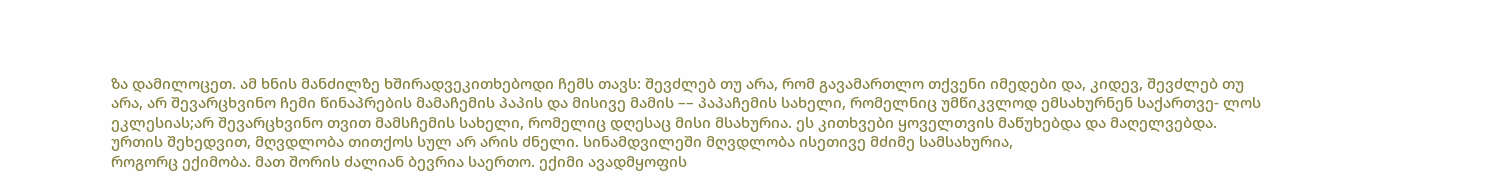ზა დამილოცეთ. ამ ხნის მანძილზე ხშირადვეკითხებოდი ჩემს თავს: შევძლებ თუ არა, რომ გავამართლო თქვენი იმედები და, კიდევ, შევძლებ თუ არა, არ შევარცხვინო ჩემი წინაპრების მამაჩემის პაპის და მისივე მამის –– პაპაჩემის სახელი, რომელნიც უმწიკვლოდ ემსახურნენ საქართვე- ლოს ეკლესიას;არ შევარცხვინო თვით მამსჩემის სახელი, რომელიც დღესაც მისი მსახურია. ეს კითხვები ყოველთვის მაწუხებდა და მაღელვებდა.
ურთის შეხედვით, მღვდლობა თითქოს სულ არ არის ძნელი. სინამდვილეში მღვდლობა ისეთივე მძიმე სამსახურია,
როგორც ექიმობა. მათ შორის ძალიან ბევრია საერთო. ექიმი ავადმყოფის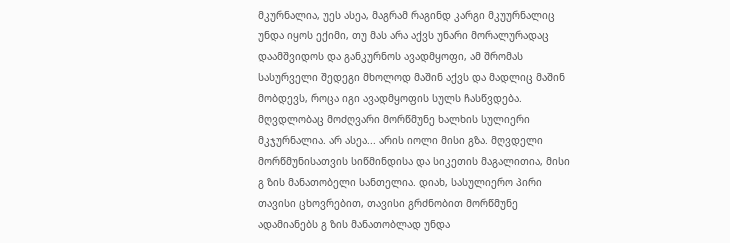მკურნალია, უეს ასეა, მაგრამ რაგინდ კარგი მკუურნალიც უნდა იყოს ექიმი, თუ მას არა აქვს უნარი მორალურადაც დაამშვიდოს და განკურნოს ავადმყოფი, ამ შრომას სასურველი შედეგი მხოლოდ მაშინ აქვს და მადლიც მაშინ მობდევს, როცა იგი ავადმყოფის სულს ჩასწვდება.
მღვდლობაც მოძღვარი მორწმუნე ხალხის სულიერი მკჯურნალია. არ ასეა... არის იოლი მისი გზა. მღვდელი მორწმუნისათვის სიწმინდისა და სიკეთის მაგალითია, მისი გ ზის მანათობელი სანთელია. დიახ, სასულიერო პირი თავისი ცხოვრებით, თავისი გრძნობით მორწმუნე ადამიანებს გ ზის მანათობლად უნდა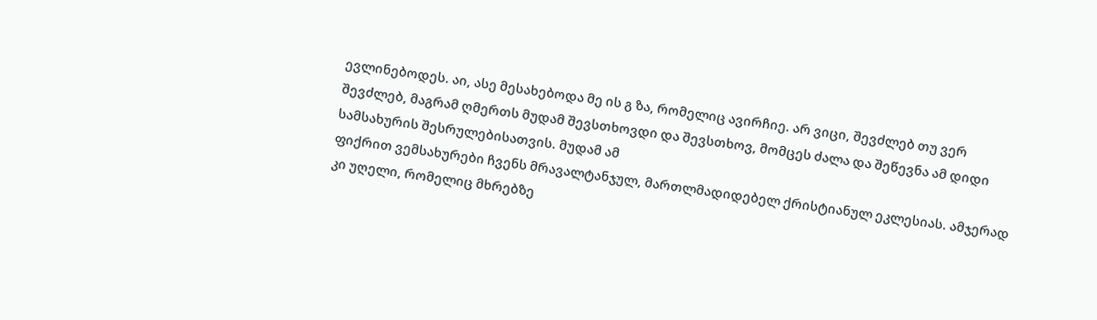ევლინებოდეს. აი, ასე მესახებოდა მე ის გ ზა, რომელიც ავირჩიე. არ ვიცი, შევძლებ თუ ვერ შევძლებ, მაგრამ ღმერთს მუდამ შევსთხოვდი და შევსთხოვ, მომცეს ძალა და შეწევნა ამ დიდი სამსახურის შესრულებისათვის. მუდამ ამ
ფიქრით ვემსახურები ჩვენს მრავალტანჯულ, მართლმადიდებელ ქრისტიანულ ეკლესიას. ამჯერად კი უღელი, რომელიც მხრებზე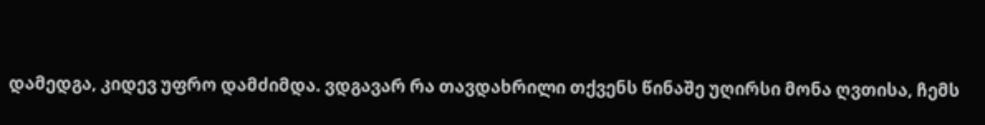დამედგა, კიდევ უფრო დამძიმდა. ვდგავარ რა თავდახრილი თქვენს წინაშე უღირსი მონა ღვთისა, ჩემს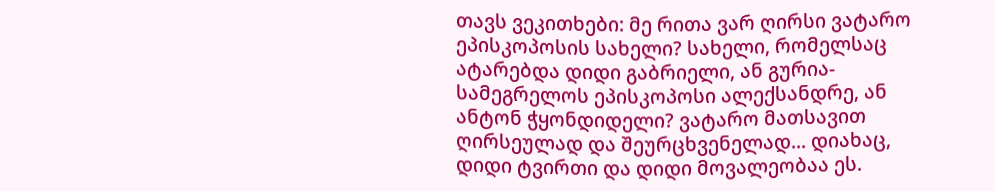თავს ვეკითხები: მე რითა ვარ ღირსი ვატარო ეპისკოპოსის სახელი? სახელი, რომელსაც ატარებდა დიდი გაბრიელი, ან გურია-სამეგრელოს ეპისკოპოსი ალექსანდრე, ან ანტონ ჭყონდიდელი? ვატარო მათსავით ღირსეულად და შეურცხვენელად... დიახაც,
დიდი ტვირთი და დიდი მოვალეობაა ეს.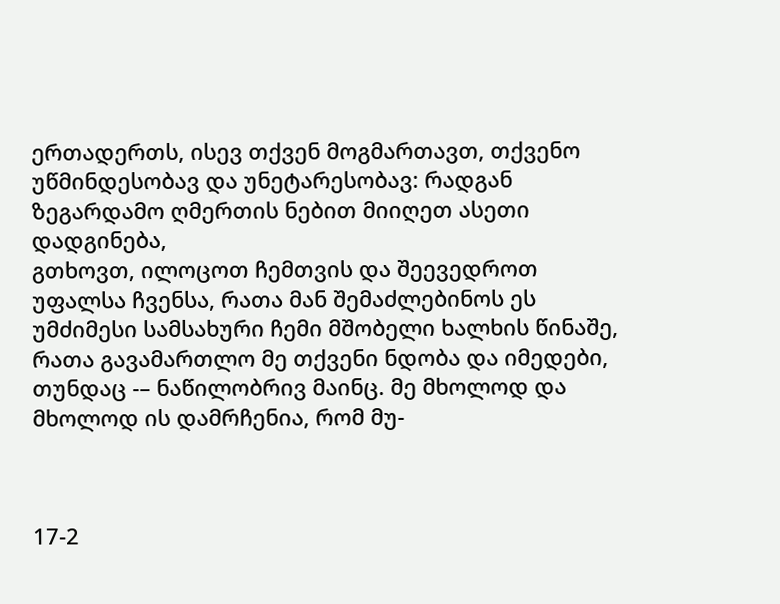ერთადერთს, ისევ თქვენ მოგმართავთ, თქვენო უწმინდესობავ და უნეტარესობავ: რადგან ზეგარდამო ღმერთის ნებით მიიღეთ ასეთი დადგინება,
გთხოვთ, ილოცოთ ჩემთვის და შეევედროთ უფალსა ჩვენსა, რათა მან შემაძლებინოს ეს უმძიმესი სამსახური ჩემი მშობელი ხალხის წინაშე, რათა გავამართლო მე თქვენი ნდობა და იმედები, თუნდაც -– ნაწილობრივ მაინც. მე მხოლოდ და მხოლოდ ის დამრჩენია, რომ მუ-



17-2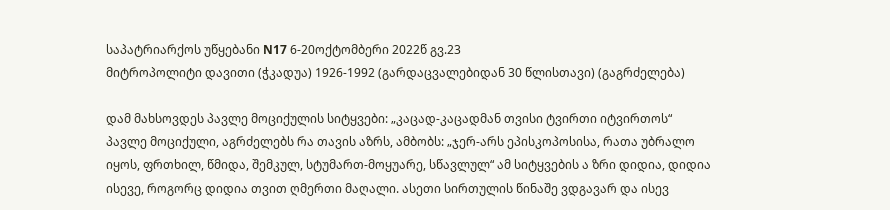საპატრიარქოს უწყებანი N17 6-20ოქტომბერი 2022წ გვ.23
მიტროპოლიტი დავითი (ჭკადუა) 1926-1992 (გარდაცვალებიდან 30 წლისთავი) (გაგრძელება)

დამ მახსოვდეს პავლე მოციქულის სიტყვები: „კაცად-კაცადმან თვისი ტვირთი იტვირთოს“ პავლე მოციქული, აგრძელებს რა თავის აზრს, ამბობს: „ჯერ-არს ეპისკოპოსისა, რათა უბრალო იყოს, ფრთხილ, წმიდა, შემკულ, სტუმართ-მოყუარე, სწავლულ“ ამ სიტყვების ა ზრი დიდია, დიდია ისევე, როგორც დიდია თვით ღმერთი მაღალი. ასეთი სირთულის წინაშე ვდგავარ და ისევ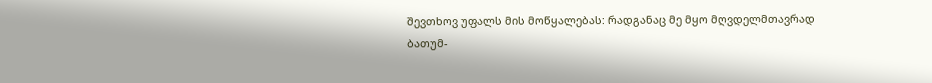შევთხოვ უფალს მის მოწყალებას: რადგანაც მე მყო მღვდელმთავრად ბათუმ-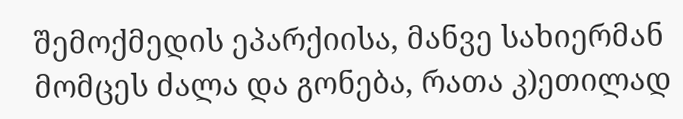შემოქმედის ეპარქიისა, მანვე სახიერმან მომცეს ძალა და გონება, რათა კ)ეთილად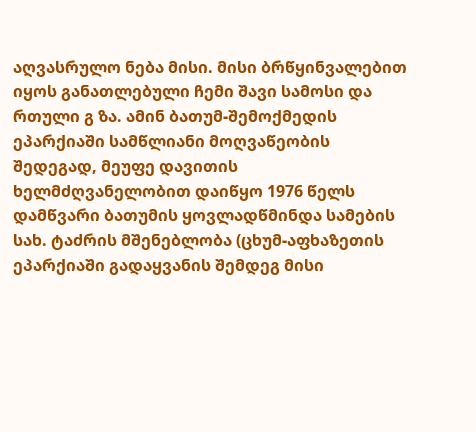აღვასრულო ნება მისი. მისი ბრწყინვალებით იყოს განათლებული ჩემი შავი სამოსი და რთული გ ზა. ამინ ბათუმ-შემოქმედის ეპარქიაში სამწლიანი მოღვაწეობის შედეგად, მეუფე დავითის ხელმძღვანელობით დაიწყო 1976 წელს დამწვარი ბათუმის ყოვლადწმინდა სამების სახ. ტაძრის მშენებლობა (ცხუმ-აფხაზეთის ეპარქიაში გადაყვანის შემდეგ მისი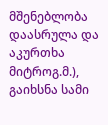მშენებლობა დაასრულა და აკურთხა მიტროგ.მ.), გაიხსნა სამი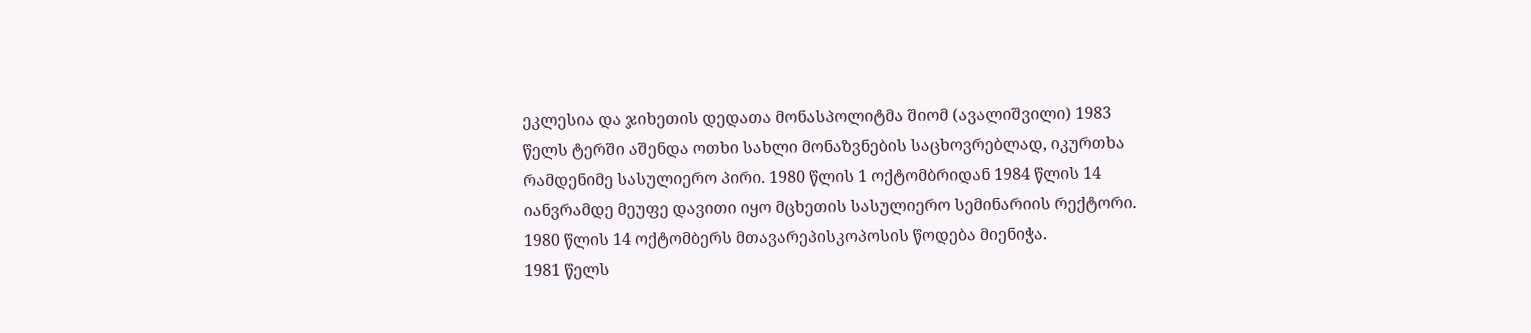ეკლესია და ჯიხეთის დედათა მონასპოლიტმა შიომ (ავალიშვილი) 1983 წელს ტერში აშენდა ოთხი სახლი მონაზვნების საცხოვრებლად, იკურთხა რამდენიმე სასულიერო პირი. 1980 წლის 1 ოქტომბრიდან 1984 წლის 14 იანვრამდე მეუფე დავითი იყო მცხეთის სასულიერო სემინარიის რექტორი. 1980 წლის 14 ოქტომბერს მთავარეპისკოპოსის წოდება მიენიჭა.
1981 წელს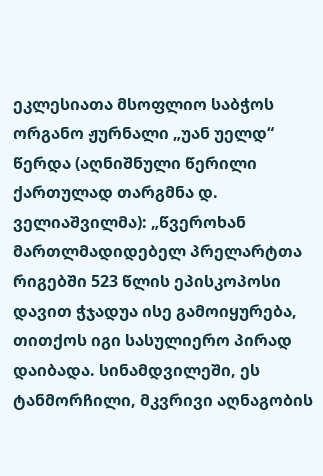ეკლესიათა მსოფლიო საბჭოს ორგანო ჟურნალი „უან უელდ“ წერდა (აღნიშნული წერილი ქართულად თარგმნა დ. ველიაშვილმა): „წვეროხან მართლმადიდებელ პრელარტთა რიგებში 523 წლის ეპისკოპოსი დავით ჭჯადუა ისე გამოიყურება, თითქოს იგი სასულიერო პირად დაიბადა. სინამდვილეში, ეს ტანმორჩილი, მკვრივი აღნაგობის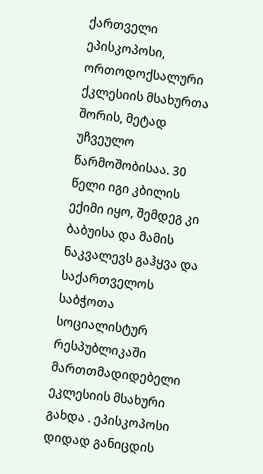ქართველი ეპისკოპოსი, ორთოდოქსალური ქკლესიის მსახურთა შორის, მეტად უჩვეულო წარმოშობისაა. 30 წელი იგი კბილის ექიმი იყო, შემდეგ კი ბაბუისა და მამის ნაკვალევს გაჰყვა და საქართველოს საბჭოთა სოციალისტურ რესპუბლიკაში მართთმადიდებელი ეკლესიის მსახური გახდა . ეპისკოპოსი დიდად განიცდის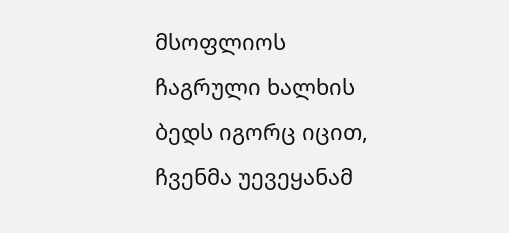მსოფლიოს ჩაგრული ხალხის ბედს იგორც იცით, ჩვენმა უევეყანამ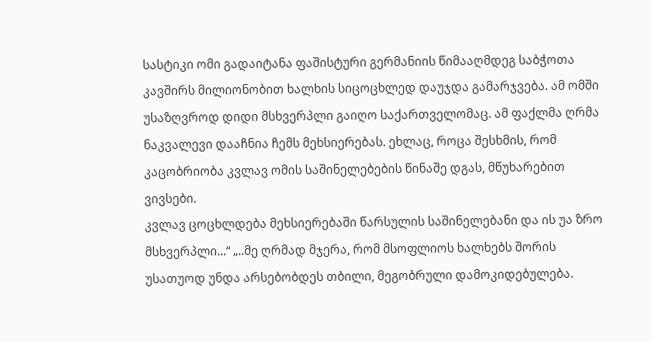სასტიკი ომი გადაიტანა ფაშისტური გერმანიის წიმააღმდეგ საბჭოთა კავშირს მილიონობით ხალხის სიცოცხლედ დაუჯდა გამარჯვება. ამ ომში უსაზღვროდ დიდი მსხვერპლი გაიღო საქართველომაც. ამ ფაქლმა ღრმა ნაკვალევი დააჩნია ჩემს მეხსიერებას. ეხლაც, როცა შესხმის, რომ კაცობრიობა კვლავ ომის საშინელებების წინაშე დგას, მწუხარებით ვივსები.
კვლავ ცოცხლდება მეხსიერებაში წარსულის საშინელებანი და ის უა ზრო მსხვერპლი...“ „..მე ღრმად მჯერა, რომ მსოფლიოს ხალხებს შორის უსათუოდ უნდა არსებობდეს თბილი, მეგობრული დამოკიდებულება.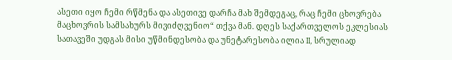ასეთი იყო ჩემი რწმენა და ასეთივე დარჩა მახ შემდეგაც, რაც ჩემი ცხოვრება მაცხოვრის სამსახურს მივიძღვენიო“ თქვა მან. დღეს საქართველოს ეკლესიას სათავეში უდგას მისი უწმინდესობა და უნეტარესობა ილია II, სრულიად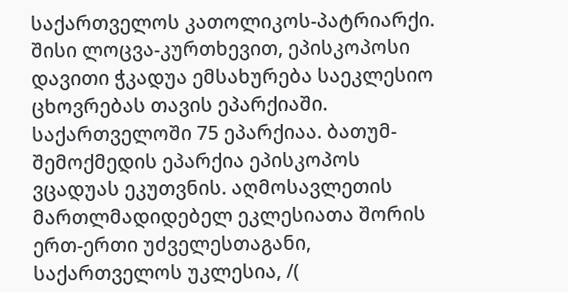საქართველოს კათოლიკოს-პატრიარქი. შისი ლოცვა-კურთხევით, ეპისკოპოსი დავითი ჭკადუა ემსახურება საეკლესიო ცხოვრებას თავის ეპარქიაში. საქართველოში 75 ეპარქიაა. ბათუმ-შემოქმედის ეპარქია ეპისკოპოს ვცადუას ეკუთვნის. აღმოსავლეთის მართლმადიდებელ ეკლესიათა შორის ერთ-ერთი უძველესთაგანი, საქართველოს უკლესია, /(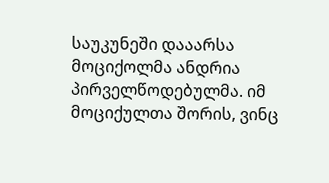საუკუნეში დააარსა მოციქოლმა ანდრია პირველწოდებულმა. იმ მოციქულთა შორის, ვინც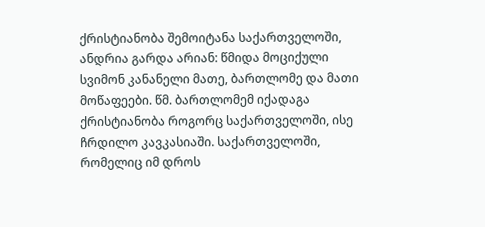ქრისტიანობა შემოიტანა საქართველოში, ანდრია გარდა არიან: წმიდა მოციქული სვიმონ კანანელი მათე, ბართლომე და მათი მოწაფეები. წმ. ბართლომემ იქადაგა ქრისტიანობა როგორც საქართველოში, ისე ჩრდილო კავკასიაში. საქართველოში, რომელიც იმ დროს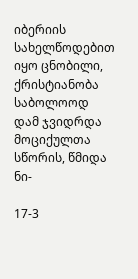იბერიის სახელწოდებით იყო ცნობილი, ქრისტიანობა საბოლოოდ დამ ჯვიდრდა მოციქულთა სწორის, წმიდა ნი-

17-3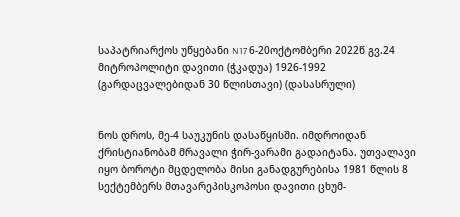საპატრიარქოს უწყებანი N17 6-20ოქტომბერი 2022წ გვ.24
მიტროპოლიტი დავითი (ჭკადუა) 1926-1992 (გარდაცვალებიდან 30 წლისთავი) (დასასრული)


ნოს დროს, მე-4 საუკუნის დასაწყისში. იმდროიდან ქრისტიანობამ მრავალი ჭირ-ვარამი გადაიტანა. უთვალავი იყო ბოროტი მცდელობა მისი განადგურებისა 1981 წლის 8 სექტემბერს მთავარეპისკოპოსი დავითი ცხუმ-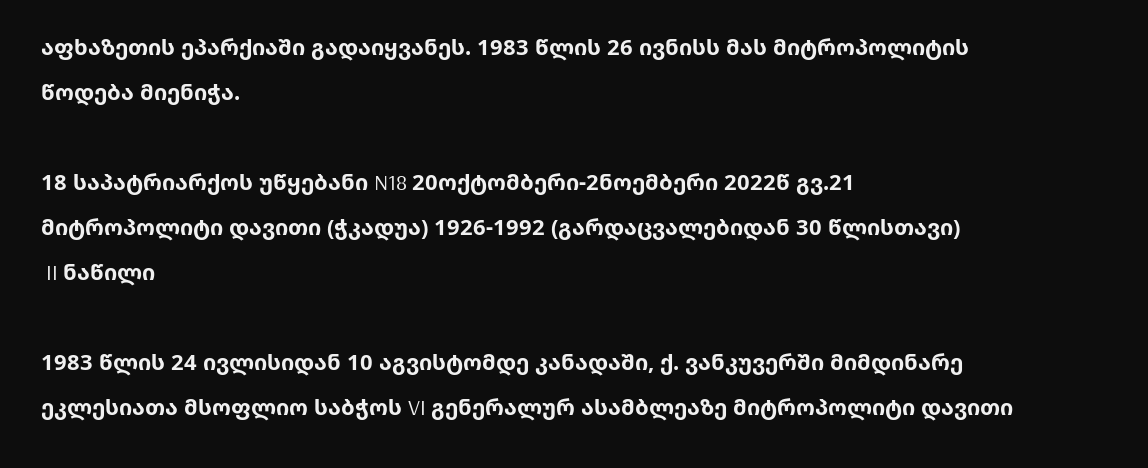აფხაზეთის ეპარქიაში გადაიყვანეს. 1983 წლის 26 ივნისს მას მიტროპოლიტის წოდება მიენიჭა.

18 საპატრიარქოს უწყებანი N18 20ოქტომბერი-2ნოემბერი 2022წ გვ.21
მიტროპოლიტი დავითი (ჭკადუა) 1926-1992 (გარდაცვალებიდან 30 წლისთავი)
 II ნაწილი

1983 წლის 24 ივლისიდან 10 აგვისტომდე კანადაში, ქ. ვანკუვერში მიმდინარე ეკლესიათა მსოფლიო საბჭოს VI გენერალურ ასამბლეაზე მიტროპოლიტი დავითი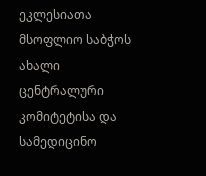ეკლესიათა მსოფლიო საბჭოს ახალი ცენტრალური კომიტეტისა და სამედიცინო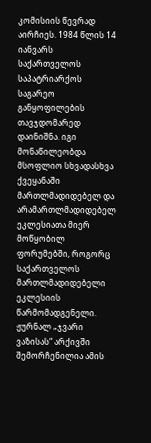კომისიის წევრად აირჩიეს. 1984 წლის 14 იანვარს საქართველოს საპატრიარქოს საგარეო განყოფილების თავჯდომარედ დაინიშნა. იგი მონაწილეობდა მსოფლიო სხვადასხვა ქვეყანაში მართლმადიდებელ და არამართლმადიდებელ ეკლესიათა მიერ მოწყობილ ფორუმებში, როგორც საქართველოს მართლმადიდებელი ეკლესიის წარმომადგენელი. ჟურნალ „ჯვარი ვაზისას“ არქივში შემორჩენილია ამის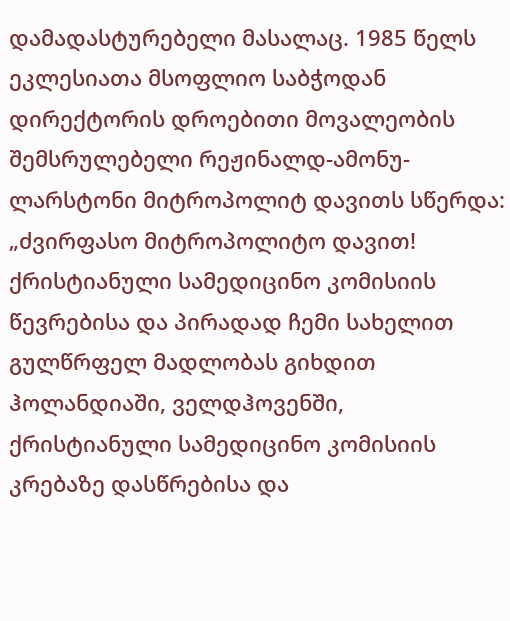დამადასტურებელი მასალაც. 1985 წელს ეკლესიათა მსოფლიო საბჭოდან დირექტორის დროებითი მოვალეობის შემსრულებელი რეჟინალდ-ამონუ-ლარსტონი მიტროპოლიტ დავითს სწერდა: „ძვირფასო მიტროპოლიტო დავით! ქრისტიანული სამედიცინო კომისიის წევრებისა და პირადად ჩემი სახელით გულწრფელ მადლობას გიხდით ჰოლანდიაში, ველდჰოვენში, ქრისტიანული სამედიცინო კომისიის კრებაზე დასწრებისა და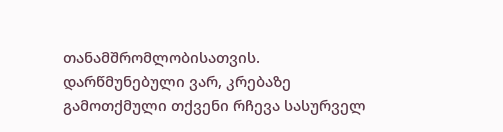თანამშრომლობისათვის. დარწმუნებული ვარ, კრებაზე გამოთქმული თქვენი რჩევა სასურველ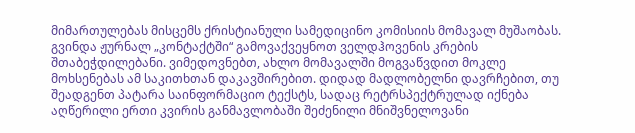მიმართულებას მისცემს ქრისტიანული სამედიცინო კომისიის მომავალ მუშაობას. გვინდა ჟურნალ „კონტაქტში“ გამოვაქვეყნოთ ველდჰოვენის კრების შთაბეჭდილებანი. ვიმედოვნებთ, ახლო მომავალში მოგვაწვდით მოკლე მოხსენებას ამ საკითხთან დაკავშირებით. დიდად მადლობელნი დავრჩებით, თუ შეადგენთ პატარა საინფორმაციო ტექსტს, სადაც რეტრსპექტრულად იქნება აღწერილი ერთი კვირის განმავლობაში შეძენილი მნიშვნელოვანი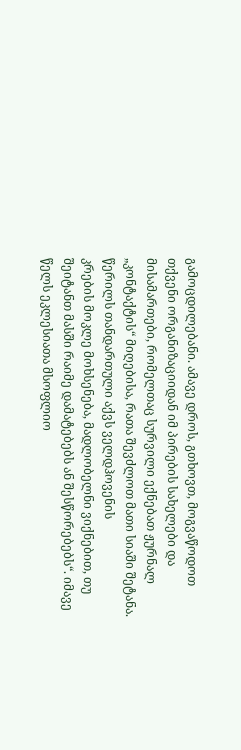გამოცდილებანი. ამავე დროს, გთხოვთ, მოგვაწოდოთ თქვენი ორგანიზაციიდან იმ პირების სახელები და მისამართები, რომელთაც სურვილი ექნებათ ჟურნალ „კონტაქტის“ მიღებისა, რათა შევძლოთ მათი სიაში შეტანა. წერილს თანდართული აქვს ველდჰოვენის
კრების მოკლე მოხსენება, მადლობელნი ვიქნებით, თუ შეიტანთ მასში რაიმე დამატებებს ან შესწორებებს“. იმავე წელს ეკლესიათა მსოფლიო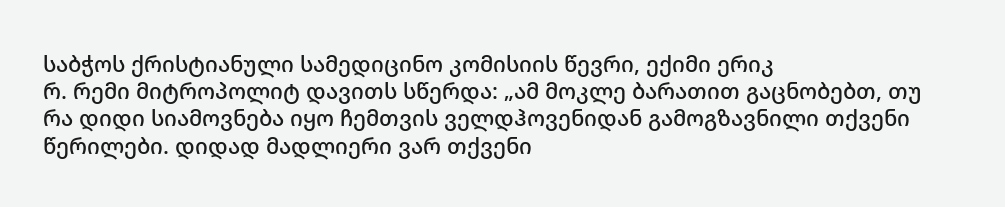საბჭოს ქრისტიანული სამედიცინო კომისიის წევრი, ექიმი ერიკ
რ. რემი მიტროპოლიტ დავითს სწერდა: „ამ მოკლე ბარათით გაცნობებთ, თუ რა დიდი სიამოვნება იყო ჩემთვის ველდჰოვენიდან გამოგზავნილი თქვენი წერილები. დიდად მადლიერი ვარ თქვენი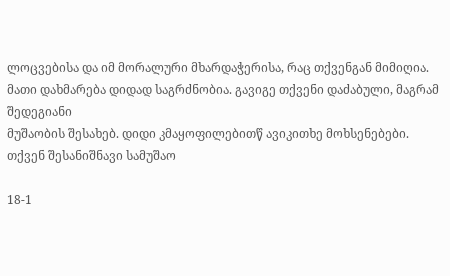ლოცვებისა და იმ მორალური მხარდაჭერისა, რაც თქვენგან მიმიღია. მათი დახმარება დიდად საგრძნობია. გავიგე თქვენი დაძაბული, მაგრამ შედეგიანი
მუშაობის შესახებ. დიდი კმაყოფილებითწ ავიკითხე მოხსენებები. თქვენ შესანიშნავი სამუშაო

18-1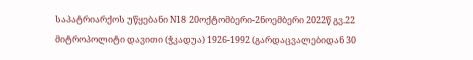საპატრიარქოს უწყებანი N18 20ოქტომბერი-2ნოემბერი 2022წ გვ.22
მიტროპოლიტი დავითი (ჭკადუა) 1926-1992 (გარდაცვალებიდან 30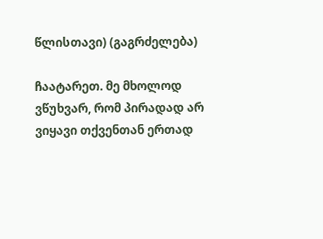წლისთავი) (გაგრძელება)

ჩაატარეთ. მე მხოლოდ ვწუხვარ, რომ პირადად არ ვიყავი თქვენთან ერთად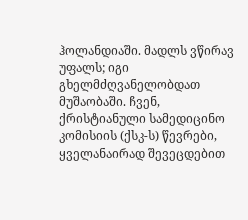ჰოლანდიაში. მადლს ვწირავ უფალს; იგი გხელმძღვანელობდათ მუშაობაში. ჩვენ, ქრისტიანული სამედიცინო კომისიის (ქსკ-ს) წევრები, ყველანაირად შევეცდებით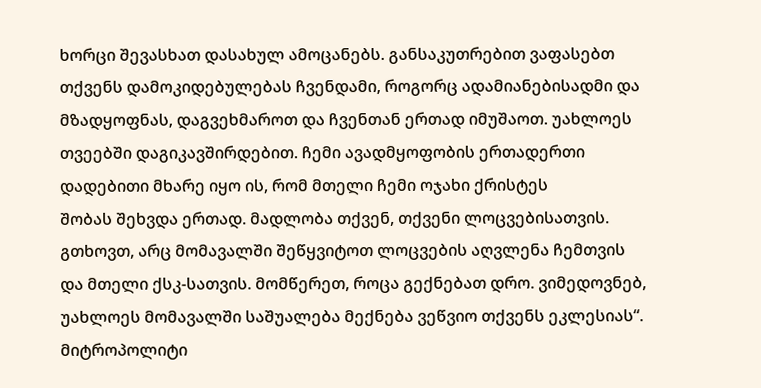ხორცი შევასხათ დასახულ ამოცანებს. განსაკუთრებით ვაფასებთ თქვენს დამოკიდებულებას ჩვენდამი, როგორც ადამიანებისადმი და მზადყოფნას, დაგვეხმაროთ და ჩვენთან ერთად იმუშაოთ. უახლოეს თვეებში დაგიკავშირდებით. ჩემი ავადმყოფობის ერთადერთი დადებითი მხარე იყო ის, რომ მთელი ჩემი ოჯახი ქრისტეს
შობას შეხვდა ერთად. მადლობა თქვენ, თქვენი ლოცვებისათვის.
გთხოვთ, არც მომავალში შეწყვიტოთ ლოცვების აღვლენა ჩემთვის და მთელი ქსკ-სათვის. მომწერეთ, როცა გექნებათ დრო. ვიმედოვნებ, უახლოეს მომავალში საშუალება მექნება ვეწვიო თქვენს ეკლესიას“.
მიტროპოლიტი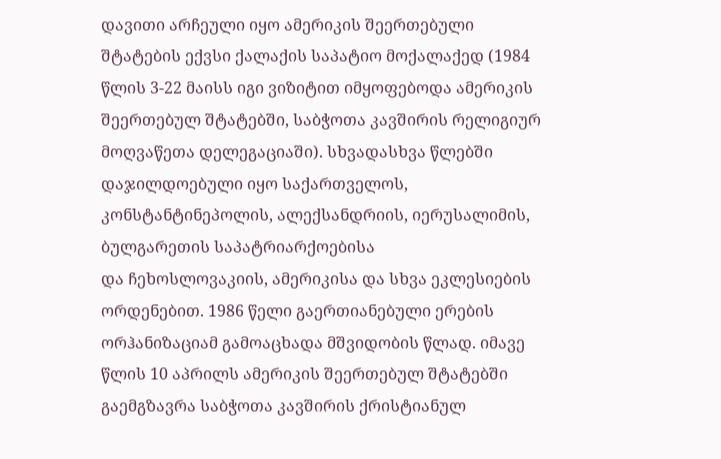დავითი არჩეული იყო ამერიკის შეერთებული შტატების ექვსი ქალაქის საპატიო მოქალაქედ (1984 წლის 3-22 მაისს იგი ვიზიტით იმყოფებოდა ამერიკის შეერთებულ შტატებში, საბჭოთა კავშირის რელიგიურ მოღვაწეთა დელეგაციაში). სხვადასხვა წლებში დაჯილდოებული იყო საქართველოს, კონსტანტინეპოლის, ალექსანდრიის, იერუსალიმის, ბულგარეთის საპატრიარქოებისა
და ჩეხოსლოვაკიის, ამერიკისა და სხვა ეკლესიების ორდენებით. 1986 წელი გაერთიანებული ერების ორჰანიზაციამ გამოაცხადა მშვიდობის წლად. იმავე წლის 10 აპრილს ამერიკის შეერთებულ შტატებში გაემგზავრა საბჭოთა კავშირის ქრისტიანულ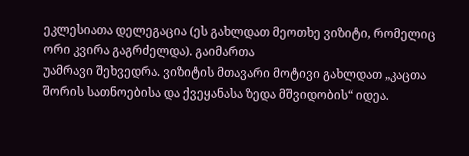ეკლესიათა დელეგაცია (ეს გახლდათ მეოთხე ვიზიტი, რომელიც ორი კვირა გაგრძელდა). გაიმართა
უამრავი შეხვედრა. ვიზიტის მთავარი მოტივი გახლდათ „კაცთა შორის სათნოებისა და ქვეყანასა ზედა მშვიდობის“ იდეა.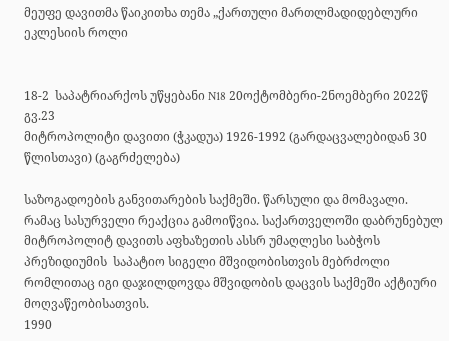მეუფე დავითმა წაიკითხა თემა „ქართული მართლმადიდებლური ეკლესიის როლი


18-2  საპატრიარქოს უწყებანი N18 20ოქტომბერი-2ნოემბერი 2022წ გვ.23
მიტროპოლიტი დავითი (ჭკადუა) 1926-1992 (გარდაცვალებიდან 30 წლისთავი) (გაგრძელება)

საზოგადოების განვითარების საქმეში. წარსული და მომავალი. რამაც სასურველი რეაქცია გამოიწვია. საქართველოში დაბრუნებულ მიტროპოლიტ დავითს აფხაზეთის ასსრ უმაღლესი საბჭოს პრეზიდიუმის  საპატიო სიგელი მშვიდობისთვის მებრძოლი რომლითაც იგი დაჯილდოვდა მშვიდობის დაცვის საქმეში აქტიური მოღვაწეობისათვის.
1990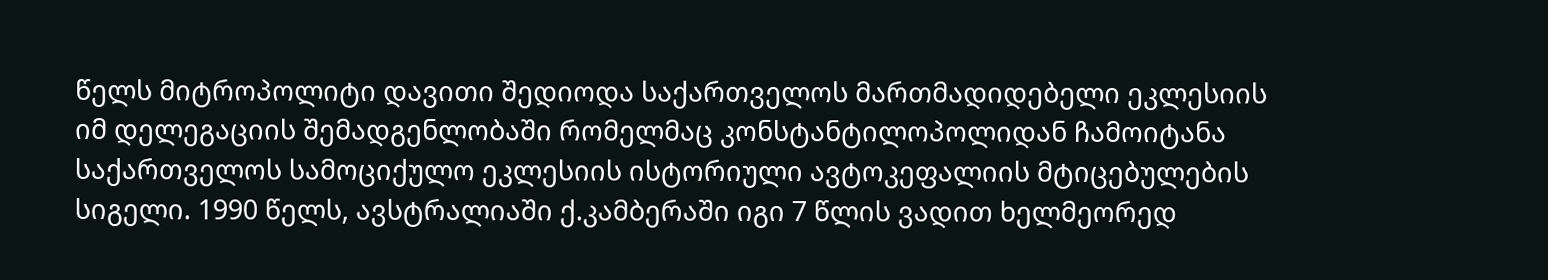წელს მიტროპოლიტი დავითი შედიოდა საქართველოს მართმადიდებელი ეკლესიის იმ დელეგაციის შემადგენლობაში რომელმაც კონსტანტილოპოლიდან ჩამოიტანა საქართველოს სამოციქულო ეკლესიის ისტორიული ავტოკეფალიის მტიცებულების სიგელი. 1990 წელს, ავსტრალიაში ქ.კამბერაში იგი 7 წლის ვადით ხელმეორედ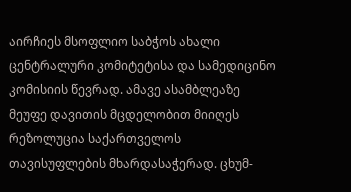აირჩიეს მსოფლიო საბჭოს ახალი ცენტრალური კომიტეტისა და სამედიცინო კომისიის წევრად. ამავე ასამბლეაზე მეუფე დავითის მცდელობით მიიღეს რეზოლუცია საქართველოს თავისუფლების მხარდასაჭერად. ცხუმ-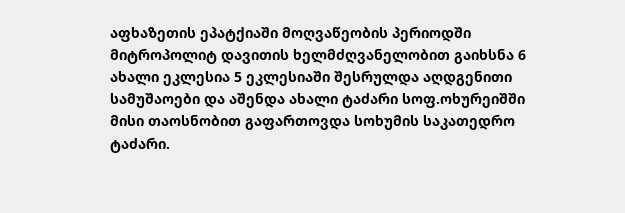აფხაზეთის ეპატქიაში მოღვაწეობის პერიოდში მიტროპოლიტ დავითის ხელმძღვანელობით გაიხსნა 6 ახალი ეკლესია 5 ეკლესიაში შესრულდა აღდგენითი სამუშაოები და აშენდა ახალი ტაძარი სოფ.ოხურეიშში მისი თაოსნობით გაფართოვდა სოხუმის საკათედრო ტაძარი.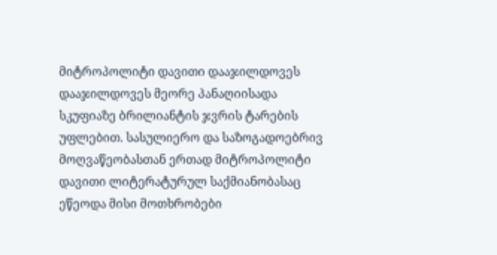მიტროპოლიტი დავითი დააჯილდოვეს დააჯილდოვეს მეორე პანაღიისადა სკუფიაზე ბრილიანტის ჯვრის ტარების უფლებით. სასულიერო და საზოგადოებრივ მოღვაწეობასთან ერთად მიტროპოლიტი დავითი ლიტერატურულ საქმიანობასაც ეწეოდა მისი მოთხრობები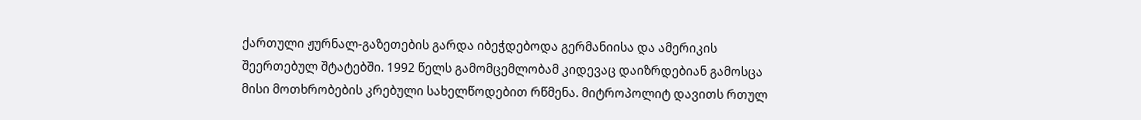ქართული ჟურნალ-გაზეთების გარდა იბეჭდებოდა გერმანიისა და ამერიკის შეერთებულ შტატებში. 1992 წელს გამომცემლობამ კიდევაც დაიზრდებიან გამოსცა მისი მოთხრობების კრებული სახელწოდებით რწმენა. მიტროპოლიტ დავითს რთულ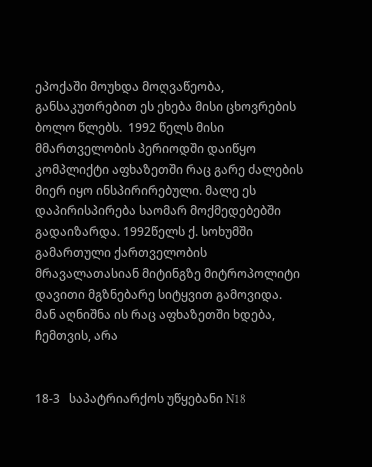ეპოქაში მოუხდა მოღვაწეობა, განსაკუთრებით ეს ეხება მისი ცხოვრების ბოლო წლებს.  1992 წელს მისი მმართველობის პერიოდში დაიწყო კომპლიქტი აფხაზეთში რაც გარე ძალების მიერ იყო ინსპირირებული. მალე ეს დაპირისპირება საომარ მოქმედებებში გადაიზარდა. 1992წელს ქ. სოხუმში გამართული ქართველობის მრავალათასიან მიტინგზე მიტროპოლიტი დავითი მგზნებარე სიტყვით გამოვიდა. მან აღნიშნა ის რაც აფხაზეთში ხდება, ჩემთვის, არა


18-3   საპატრიარქოს უწყებანი N18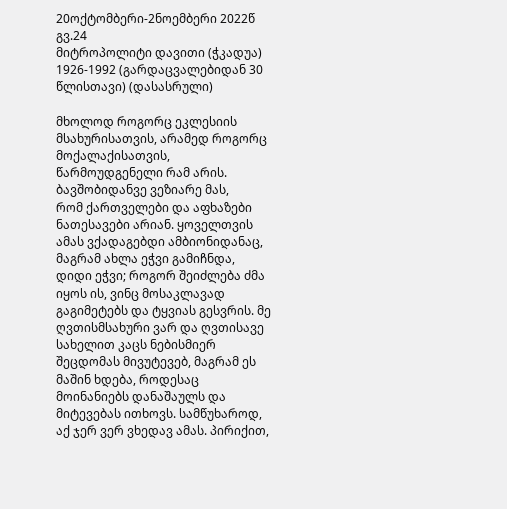20ოქტომბერი-2ნოემბერი 2022წ გვ.24
მიტროპოლიტი დავითი (ჭკადუა) 1926-1992 (გარდაცვალებიდან 30 წლისთავი) (დასასრული)

მხოლოდ როგორც ეკლესიის მსახურისათვის, არამედ როგორც მოქალაქისათვის, წარმოუდგენელი რამ არის. ბავშობიდანვე ვეზიარე მას,
რომ ქართველები და აფხაზები ნათესავები არიან. ყოველთვის ამას ვქადაგებდი ამბიონიდანაც, მაგრამ ახლა ეჭვი გამიჩნდა, დიდი ეჭვი; როგორ შეიძლება ძმა იყოს ის, ვინც მოსაკლავად გაგიმეტებს და ტყვიას გესვრის. მე ღვთისმსახური ვარ და ღვთისავე სახელით კაცს ნებისმიერ შეცდომას მივუტევებ, მაგრამ ეს მაშინ ხდება, როდესაც მოინანიებს დანაშაულს და მიტევებას ითხოვს. სამწუხაროდ, აქ ჯერ ვერ ვხედავ ამას. პირიქით,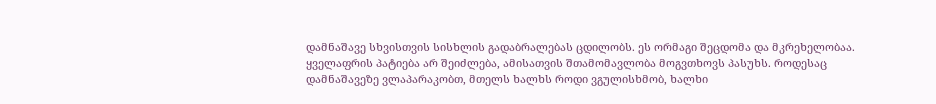დამნაშავე სხვისთვის სისხლის გადაბრალებას ცდილობს. ეს ორმაგი შეცდომა და მკრეხელობაა. ყველაფრის პატიება არ შეიძლება, ამისათვის შთამომავლობა მოგვთხოვს პასუხს. როდესაც
დამნაშავეზე ვლაპარაკობთ, მთელს ხალხს როდი ვგულისხმობ, ხალხი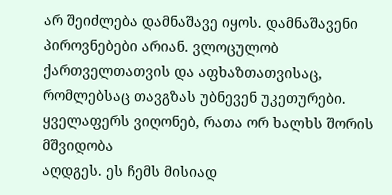არ შეიძლება დამნაშავე იყოს. დამნაშავენი პიროვნებები არიან. ვლოცულობ ქართველთათვის და აფხაზთათვისაც, რომლებსაც თავგზას უბნევენ უკეთურები. ყველაფერს ვიღონებ, რათა ორ ხალხს შორის მშვიდობა
აღდგეს. ეს ჩემს მისიად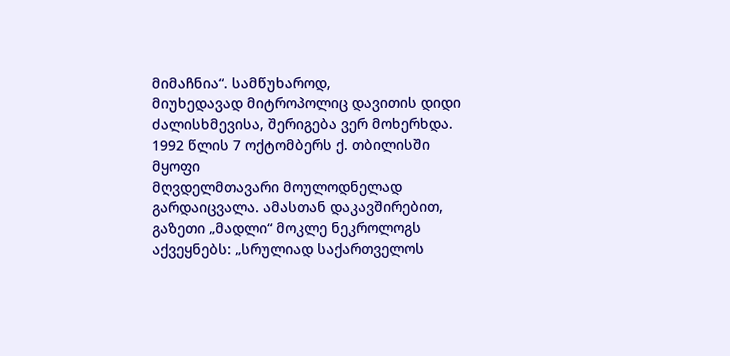მიმაჩნია“. სამწუხაროდ,
მიუხედავად მიტროპოლიც დავითის დიდი ძალისხმევისა, შერიგება ვერ მოხერხდა. 1992 წლის 7 ოქტომბერს ქ. თბილისში მყოფი
მღვდელმთავარი მოულოდნელად გარდაიცვალა. ამასთან დაკავშირებით, გაზეთი „მადლი“ მოკლე ნეკროლოგს აქვეყნებს: „სრულიად საქართველოს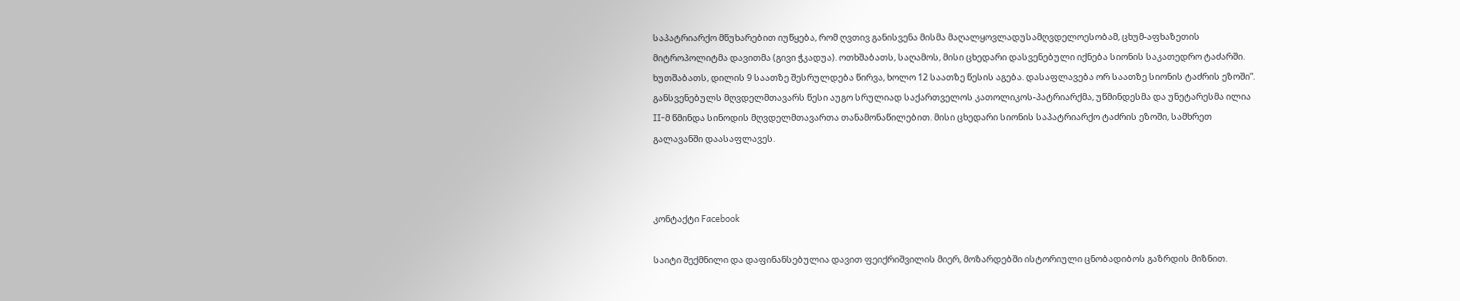საპატრიარქო მწუხარებით იუწყება, რომ ღვთივ განისვენა მისმა მაღალყოვლადუსამღვდელოესობამ, ცხუმ-აფხაზეთის მიტროპოლიტმა დავითმა (გივი ჭკადუა). ოთხშაბათს, საღამოს, მისი ცხედარი დასვენებული იქნება სიონის საკათედრო ტაძარში. ხუთშაბათს, დილის 9 საათზე შესრულდება წირვა, ხოლო 12 საათზე წესის აგება. დასაფლავება ორ საათზე სიონის ტაძრის ეზოში“. განსვენებულს მღვდელმთავარს წესი აუგო სრულიად საქართველოს კათოლიკოს-პატრიარქმა, უწმინდესმა და უნეტარესმა ილია II-მ წმინდა სინოდის მღვდელმთავართა თანამონაწილებით. მისი ცხედარი სიონის საპატრიარქო ტაძრის ეზოში, სამხრეთ გალავანში დაასაფლავეს.



კონტაქტი Facebook

საიტი შექმნილი და დაფინანსებულია დავით ფეიქრიშვილის მიერ, მოზარდებში ისტორიული ცნობადიბოს გაზრდის მიზნით.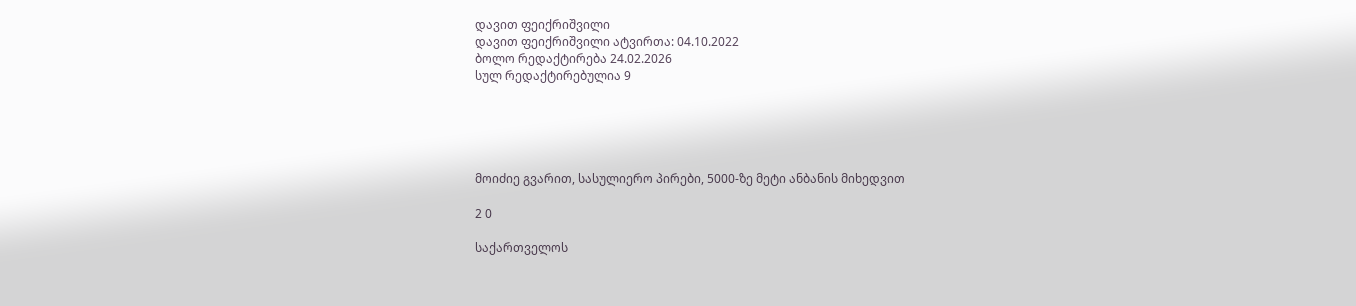დავით ფეიქრიშვილი
დავით ფეიქრიშვილი ატვირთა: 04.10.2022
ბოლო რედაქტირება 24.02.2026
სულ რედაქტირებულია 9





მოიძიე გვარით, სასულიერო პირები, 5000-ზე მეტი ანბანის მიხედვით

2 0

საქართველოს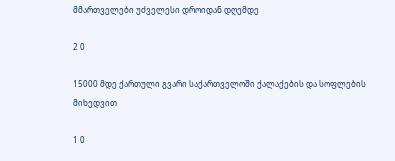მმართველები უძველესი დროიდან დღემდე

2 0

15000 მდე ქართული გვარი საქართველოში ქალაქების და სოფლების მიხედვით

1 0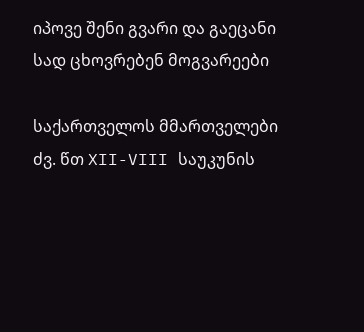იპოვე შენი გვარი და გაეცანი სად ცხოვრებენ მოგვარეები

საქართველოს მმართველები ძვ. წთ XII-VIII საუკუნის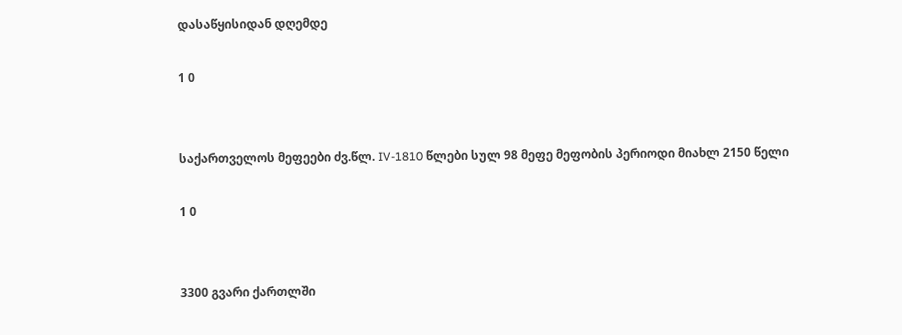დასაწყისიდან დღემდე

1 0


საქართველოს მეფეები ძვ.წლ. IV-1810 წლები სულ 98 მეფე მეფობის პერიოდი მიახლ 2150 წელი

1 0


3300 გვარი ქართლში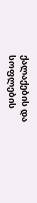ქალაქების და სოფლების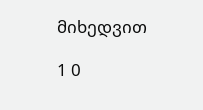მიხედვით

1 0